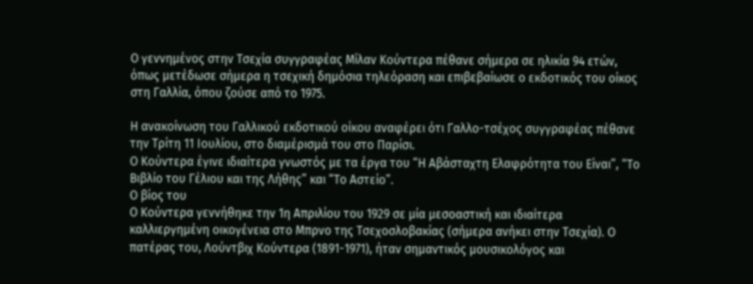Ο γεννημένος στην Τσεχία συγγραφέας Μίλαν Κούντερα πέθανε σήμερα σε ηλικία 94 ετών, όπως μετέδωσε σήμερα η τσεχική δημόσια τηλεόραση και επιβεβαίωσε ο εκδοτικός του οίκος στη Γαλλία, όπου ζούσε από το 1975.

Η ανακοίνωση του Γαλλικού εκδοτικού οίκου αναφέρει ότι Γαλλο-τσέχος συγγραφέας πέθανε την Τρίτη 11 Ιουλίου, στο διαμέρισμά του στο Παρίσι.
Ο Κούντερα έγινε ιδιαίτερα γνωστός με τα έργα του “Η Αβάσταχτη Ελαφρότητα του Είναι”, “Το Βιβλίο του Γέλιου και της Λήθης” και “Το Αστείο”.
Ο βίος του
Ο Κούντερα γεννήθηκε την 1η Απριλίου του 1929 σε μία μεσοαστική και ιδιαίτερα καλλιεργημένη οικογένεια στο Μπρνο της Τσεχοσλοβακίας (σήμερα ανήκει στην Τσεχία). Ο πατέρας του, Λούντβιχ Κούντερα (1891-1971), ήταν σημαντικός μουσικολόγος και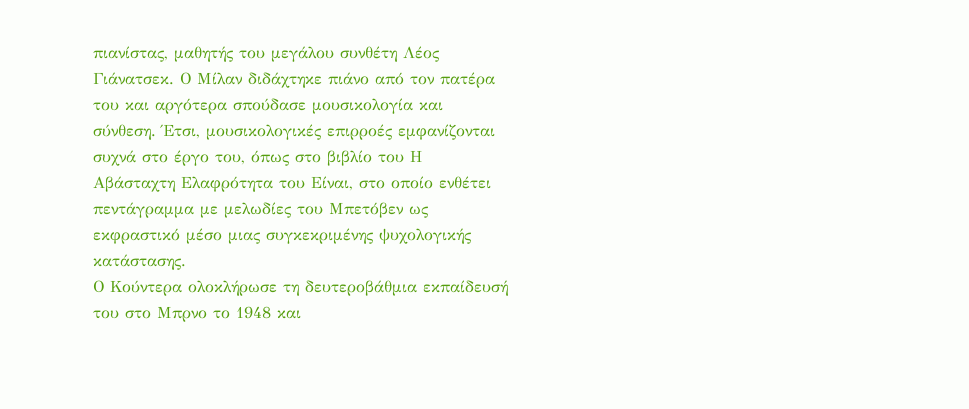πιανίστας, μαθητής του μεγάλου συνθέτη Λέος Γιάνατσεκ. Ο Μίλαν διδάχτηκε πιάνο από τον πατέρα του και αργότερα σπούδασε μουσικολογία και σύνθεση. Έτσι, μουσικολογικές επιρροές εμφανίζονται συχνά στο έργο του, όπως στο βιβλίο του Η Αβάσταχτη Ελαφρότητα του Είναι, στο οποίο ενθέτει πεντάγραμμα με μελωδίες του Μπετόβεν ως εκφραστικό μέσο μιας συγκεκριμένης ψυχολογικής κατάστασης.
Ο Κούντερα ολοκλήρωσε τη δευτεροβάθμια εκπαίδευσή του στο Μπρνο το 1948 και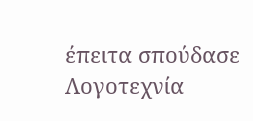έπειτα σπούδασε Λογοτεχνία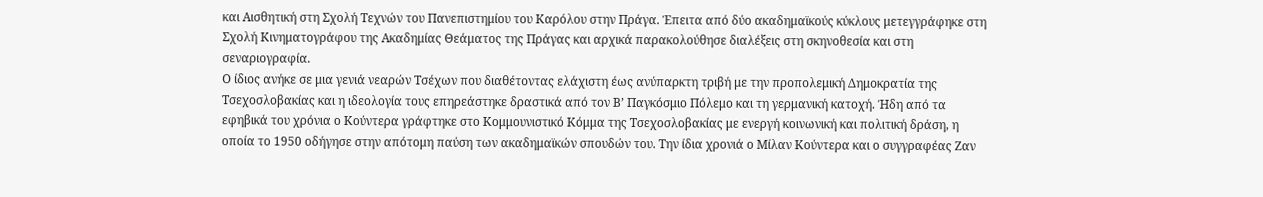και Αισθητική στη Σχολή Τεχνών του Πανεπιστημίου του Καρόλου στην Πράγα. Έπειτα από δύο ακαδημαϊκούς κύκλους μετεγγράφηκε στη Σχολή Κινηματογράφου της Ακαδημίας Θεάματος της Πράγας και αρχικά παρακολούθησε διαλέξεις στη σκηνοθεσία και στη σεναριογραφία.
Ο ίδιος ανήκε σε μια γενιά νεαρών Τσέχων που διαθέτοντας ελάχιστη έως ανύπαρκτη τριβή με την προπολεμική Δημοκρατία της Τσεχοσλοβακίας και η ιδεολογία τους επηρεάστηκε δραστικά από τον Β’ Παγκόσμιο Πόλεμο και τη γερμανική κατοχή. Ήδη από τα εφηβικά του χρόνια ο Κούντερα γράφτηκε στο Κομμουνιστικό Κόμμα της Τσεχοσλοβακίας με ενεργή κοινωνική και πολιτική δράση, η οποία το 1950 οδήγησε στην απότομη παύση των ακαδημαϊκών σπουδών του. Την ίδια χρονιά ο Μίλαν Κούντερα και ο συγγραφέας Ζαν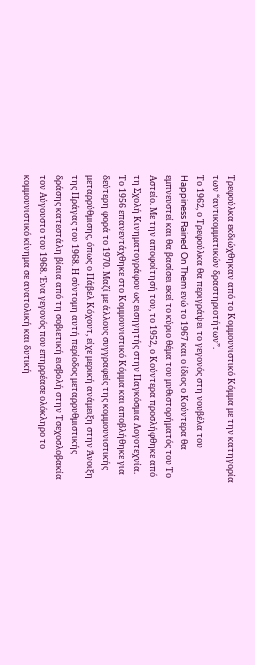Τρεφούλκα εκδιώχθηκαν από το Κομμουνιστικό Κόμμα με την κατηγορία των “αντικομματικών δραστηριοτήτων”.
Το 1962, ο Τρεφούλκα θα περιγράψει το γεγονός στη νουβέλα του Happiness Rained On Them ενώ το 1967 και ο ίδιος ο Κούντερα θα εμπνευστεί και θα βασίσει εκεί το κύριο θέμα του μυθιστορήματός του Το Αστείο. Με την αποφοίτησή του, το 1952, ο Κούντερα προσλήφθηκε από τη Σχολή Κινηματογράφου ως εισηγητής στην Παγκόσμια Λογοτεχνία. Το 1956 επανεντάχθηκε στο Κομμουνιστικό Κόμμα και αποβλήθηκε για δεύτερη φορά το 1970. Μαζί με άλλους συγγραφείς της κομμουνιστικής μεταρρύθμισης, όπως ο Πάβελ Κόχουτ, είχε μερική ανάμειξη στην Άνοιξη της Πράγας του 1968. Η σύντομη αυτή περίοδος μεταρρυθμιστικής δράσης κατεστάλη βίαια από τη σοβιετική εισβολή στην Τσεχοσλοβακία τον Αύγουστο του 1968. Ένα γεγονός που επηρρέασε ολόκληρο το κομμουνιστικό κίνημα σε ανατολική και δυτική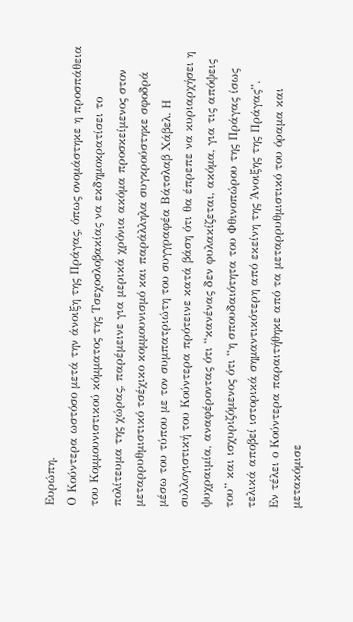Ευρώπη.
Ο Κούντερα ωστόσο μετά την άνοιξη της Πράγας, όπως ονομάστηκε η προσπάθεια του Κομμουνιστικού κόμματος της Τσεχοσλοβακίας να εκδημοκρατίσει το πολίτευμα της χώρας, παρέμεινε για μερικά χρόνια ακόμα προσκείμενος στον μεταρρυθμιστικό τσέχικο κομμουνισμό και παράλληλα συγκρούστηκε σφοδρά μέσω του τύπου με τον συμπατριώτη του συγγραφέα Βάτσλαβ Χάβελ. Η συλλογιστική του Κούντερα πρότεινε κατά βάση ότι θα έπρεπε να κυριαρχήσει η ψυχραιμία, αναφέροντας ότι “κανένας δεν φυλακίζεται, ακόμα, για τις απόψεις του” και ισχυριζόμενος ότι “η σπουδαιότητα του Φθινοπώρου της Πράγας ίσως τελικά αποβεί ιστορικά σημαντικότερη από εκείνη της Άνοιξης της Πράγας”.
Εν τέλει ο Κούντερα παραιτήθηκε από τα μεταρρυθμιστικό του όραμα και μετακόμισε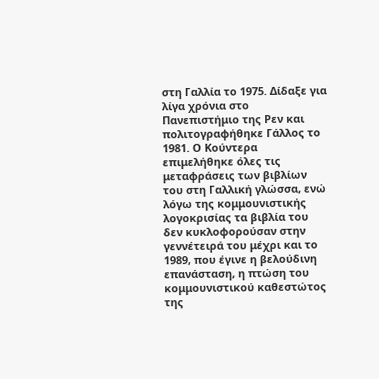στη Γαλλία το 1975. Δίδαξε για λίγα χρόνια στο Πανεπιστήμιο της Ρεν και πολιτογραφήθηκε Γάλλος το 1981. Ο Κούντερα επιμελήθηκε όλες τις μεταφράσεις των βιβλίων του στη Γαλλική γλώσσα, ενώ λόγω της κομμουνιστικής λογοκρισίας τα βιβλία του δεν κυκλοφορούσαν στην γεννέτειρά του μέχρι και το 1989, που έγινε η βελούδινη επανάσταση, η πτώση του κομμουνιστικού καθεστώτος της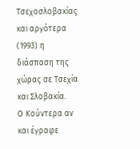Τσεχοσλοβακίας και αργότερα (1993) η διάσπαση της χώρας σε Τσεχία και Σλοβακία.
Ο Κούντερα αν και έγραφε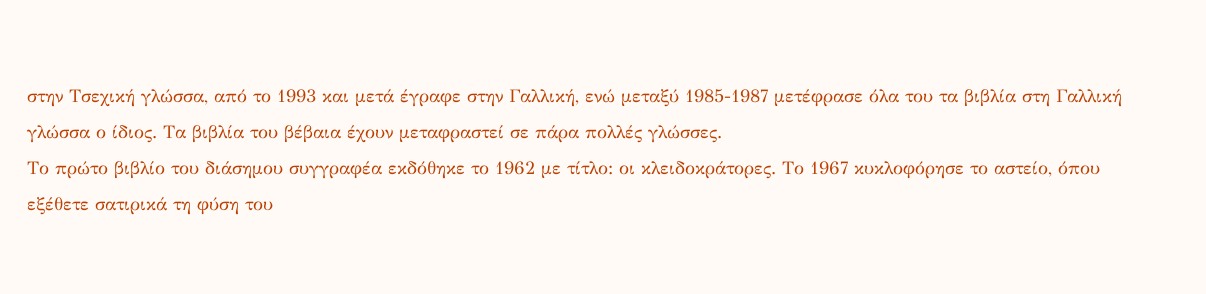στην Τσεχική γλώσσα, από το 1993 και μετά έγραφε στην Γαλλική, ενώ μεταξύ 1985-1987 μετέφρασε όλα του τα βιβλία στη Γαλλική γλώσσα ο ίδιος. Τα βιβλία του βέβαια έχουν μεταφραστεί σε πάρα πολλές γλώσσες.
Το πρώτο βιβλίο του διάσημου συγγραφέα εκδόθηκε το 1962 με τίτλο: οι κλειδοκράτορες. Το 1967 κυκλοφόρησε το αστείο, όπου εξέθετε σατιρικά τη φύση του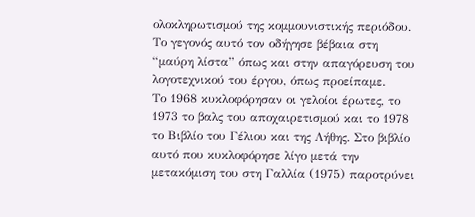ολοκληρωτισμού της κομμουνιστικής περιόδου. Το γεγονός αυτό τον οδήγησε βέβαια στη “μαύρη λίστα” όπως και στην απαγόρευση του λογοτεχνικού του έργου, όπως προείπαμε.
Το 1968 κυκλοφόρησαν οι γελοίοι έρωτες, το 1973 το βαλς του αποχαιρετισμού και το 1978 το Βιβλίο του Γέλιου και της Λήθης. Στο βιβλίο αυτό που κυκλοφόρησε λίγο μετά την μετακόμιση του στη Γαλλία (1975) παροτρύνει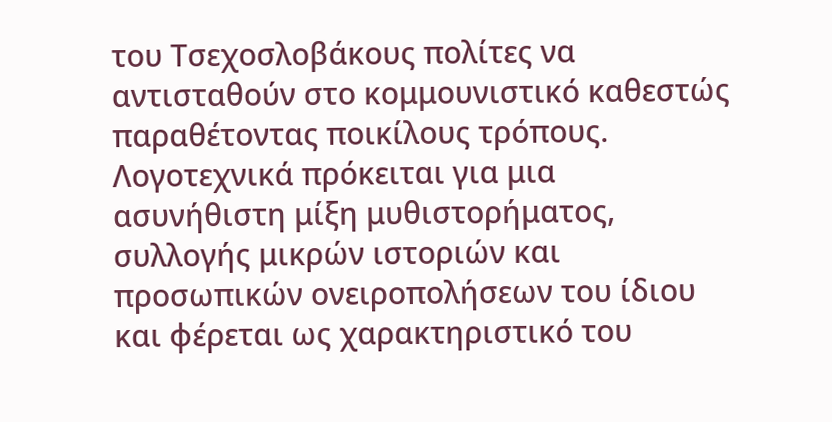του Τσεχοσλοβάκους πολίτες να αντισταθούν στο κομμουνιστικό καθεστώς παραθέτοντας ποικίλους τρόπους. Λογοτεχνικά πρόκειται για μια ασυνήθιστη μίξη μυθιστορήματος, συλλογής μικρών ιστοριών και προσωπικών ονειροπολήσεων του ίδιου και φέρεται ως χαρακτηριστικό του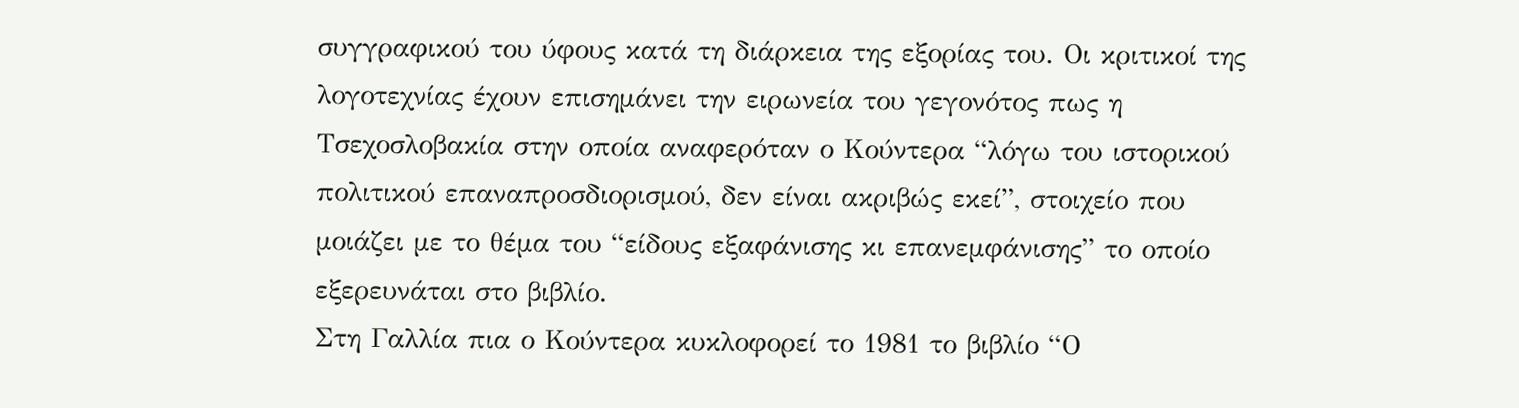συγγραφικού του ύφους κατά τη διάρκεια της εξορίας του. Οι κριτικοί της λογοτεχνίας έχουν επισημάνει την ειρωνεία του γεγονότος πως η Τσεχοσλοβακία στην οποία αναφερόταν ο Κούντερα “λόγω του ιστορικού πολιτικού επαναπροσδιορισμού, δεν είναι ακριβώς εκεί”, στοιχείο που μοιάζει με το θέμα του “είδους εξαφάνισης κι επανεμφάνισης” το οποίο εξερευνάται στο βιβλίο.
Στη Γαλλία πια ο Κούντερα κυκλοφορεί το 1981 το βιβλίο “Ο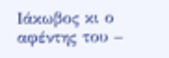Ιάκωβος κι ο αφέντης του –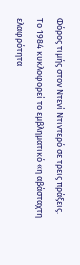Φόρος τιμής στον Ντενί Ντιντερό σε τρεις πράξεις. Το 1984 κυκλοφορεί το εμβληματικό «η αβάσταχτη ελαφρότητα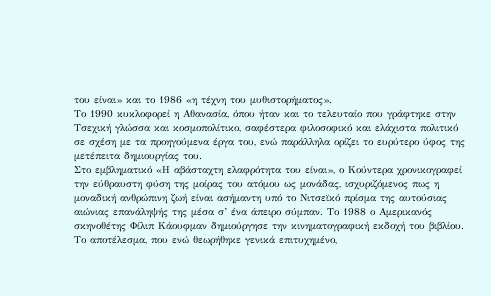του είναι» και το 1986 «η τέχνη του μυθιστορήματος».
Το 1990 κυκλοφορεί η Αθανασία, όπου ήταν και το τελευταίο που γράφτηκε στην Τσεχική γλώσσα και κοσμοπολίτικο, σαφέστερα φιλοσοφικό και ελάχιστα πολιτικό σε σχέση με τα προηγούμενα έργα του, ενώ παράλληλα ορίζει το ευρύτερο ύφος της μετέπειτα δημιουργίας του.
Στο εμβληματικό «Η αβάσταχτη ελαφρότητα του είναι», ο Κούντερα χρονικογραφεί την εύθραυστη φύση της μοίρας του ατόμου ως μονάδας, ισχυριζόμενος πως η μοναδική ανθρώπινη ζωή είναι ασήμαντη υπό το Νιτσεϊκό πρίσμα της αυτούσιας αιώνιας επανάληψής της μέσα σ’ ένα άπειρο σύμπαν. Το 1988 ο Αμερικανός σκηνοθέτης Φίλιπ Κάουφμαν δημιούργησε την κινηματογραφική εκδοχή του βιβλίου. Το αποτέλεσμα, που ενώ θεωρήθηκε γενικά επιτυχημένο,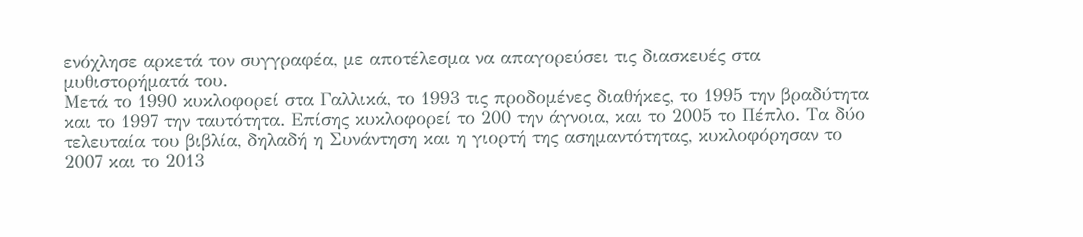ενόχλησε αρκετά τον συγγραφέα, με αποτέλεσμα να απαγορεύσει τις διασκευές στα μυθιστορήματά του.
Μετά το 1990 κυκλοφορεί στα Γαλλικά, το 1993 τις προδομένες διαθήκες, το 1995 την βραδύτητα και το 1997 την ταυτότητα. Επίσης κυκλοφορεί το 200 την άγνοια, και το 2005 το Πέπλο. Τα δύο τελευταία του βιβλία, δηλαδή η Συνάντηση και η γιορτή της ασημαντότητας, κυκλοφόρησαν το 2007 και το 2013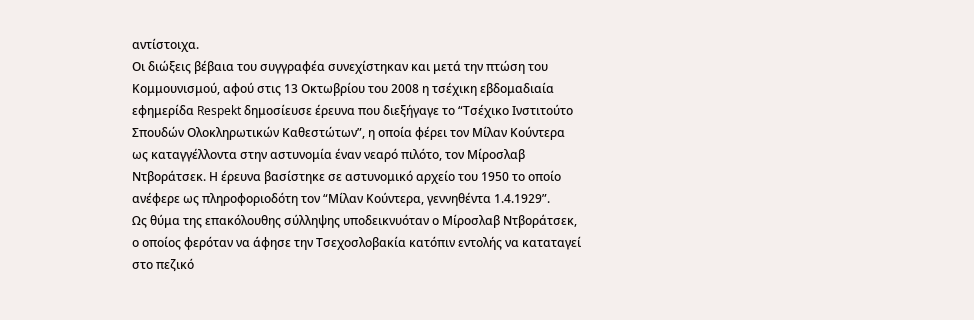αντίστοιχα.
Οι διώξεις βέβαια του συγγραφέα συνεχίστηκαν και μετά την πτώση του Κομμουνισμού, αφού στις 13 Οκτωβρίου του 2008 η τσέχικη εβδομαδιαία εφημερίδα Respekt δημοσίευσε έρευνα που διεξήγαγε το “Τσέχικο Ινστιτούτο Σπουδών Ολοκληρωτικών Καθεστώτων”, η οποία φέρει τον Μίλαν Κούντερα ως καταγγέλλοντα στην αστυνομία έναν νεαρό πιλότο, τον Μίροσλαβ Ντβοράτσεκ. Η έρευνα βασίστηκε σε αστυνομικό αρχείο του 1950 το οποίο ανέφερε ως πληροφοριοδότη τον “Μίλαν Κούντερα, γεννηθέντα 1.4.1929”.
Ως θύμα της επακόλουθης σύλληψης υποδεικνυόταν ο Μίροσλαβ Ντβοράτσεκ, ο οποίος φερόταν να άφησε την Τσεχοσλοβακία κατόπιν εντολής να καταταγεί στο πεζικό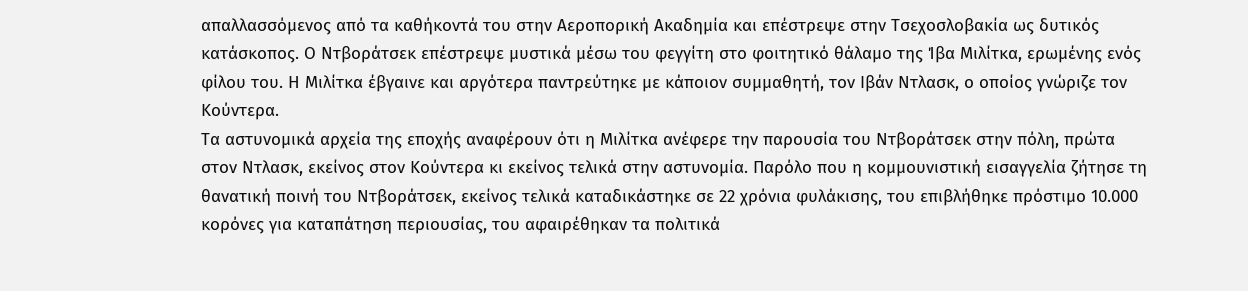απαλλασσόμενος από τα καθήκοντά του στην Αεροπορική Ακαδημία και επέστρεψε στην Τσεχοσλοβακία ως δυτικός κατάσκοπος. Ο Ντβοράτσεκ επέστρεψε μυστικά μέσω του φεγγίτη στο φοιτητικό θάλαμο της Ίβα Μιλίτκα, ερωμένης ενός φίλου του. Η Μιλίτκα έβγαινε και αργότερα παντρεύτηκε με κάποιον συμμαθητή, τον Ιβάν Ντλασκ, ο οποίος γνώριζε τον Κούντερα.
Τα αστυνομικά αρχεία της εποχής αναφέρουν ότι η Μιλίτκα ανέφερε την παρουσία του Ντβοράτσεκ στην πόλη, πρώτα στον Ντλασκ, εκείνος στον Κούντερα κι εκείνος τελικά στην αστυνομία. Παρόλο που η κομμουνιστική εισαγγελία ζήτησε τη θανατική ποινή του Ντβοράτσεκ, εκείνος τελικά καταδικάστηκε σε 22 χρόνια φυλάκισης, του επιβλήθηκε πρόστιμο 10.000 κορόνες για καταπάτηση περιουσίας, του αφαιρέθηκαν τα πολιτικά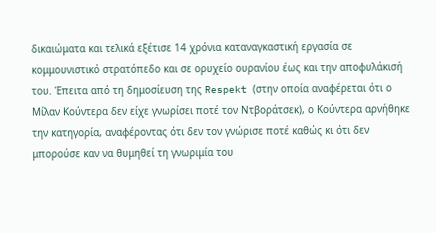δικαιώματα και τελικά εξέτισε 14 χρόνια καταναγκαστική εργασία σε κομμουνιστικό στρατόπεδο και σε ορυχείο ουρανίου έως και την αποφυλάκισή του. Έπειτα από τη δημοσίευση της Respekt (στην οποία αναφέρεται ότι ο Μίλαν Κούντερα δεν είχε γνωρίσει ποτέ τον Ντβοράτσεκ), ο Κούντερα αρνήθηκε την κατηγορία, αναφέροντας ότι δεν τον γνώρισε ποτέ καθώς κι ότι δεν μπορούσε καν να θυμηθεί τη γνωριμία του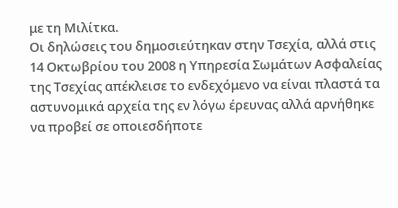με τη Μιλίτκα.
Οι δηλώσεις του δημοσιεύτηκαν στην Τσεχία, αλλά στις 14 Οκτωβρίου του 2008 η Υπηρεσία Σωμάτων Ασφαλείας της Τσεχίας απέκλεισε το ενδεχόμενο να είναι πλαστά τα αστυνομικά αρχεία της εν λόγω έρευνας αλλά αρνήθηκε να προβεί σε οποιεσδήποτε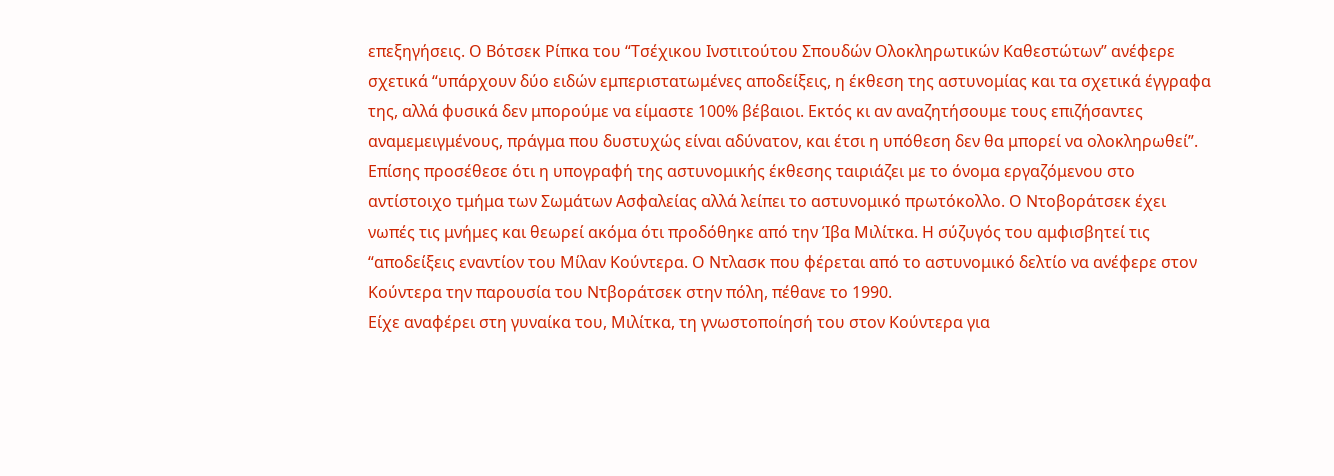επεξηγήσεις. Ο Βότσεκ Ρίπκα του “Τσέχικου Ινστιτούτου Σπουδών Ολοκληρωτικών Καθεστώτων” ανέφερε σχετικά “υπάρχουν δύο ειδών εμπεριστατωμένες αποδείξεις, η έκθεση της αστυνομίας και τα σχετικά έγγραφα της, αλλά φυσικά δεν μπορούμε να είμαστε 100% βέβαιοι. Εκτός κι αν αναζητήσουμε τους επιζήσαντες αναμεμειγμένους, πράγμα που δυστυχώς είναι αδύνατον, και έτσι η υπόθεση δεν θα μπορεί να ολοκληρωθεί”.
Επίσης προσέθεσε ότι η υπογραφή της αστυνομικής έκθεσης ταιριάζει με το όνομα εργαζόμενου στο αντίστοιχο τμήμα των Σωμάτων Ασφαλείας αλλά λείπει το αστυνομικό πρωτόκολλο. Ο Ντοβοράτσεκ έχει νωπές τις μνήμες και θεωρεί ακόμα ότι προδόθηκε από την Ίβα Μιλίτκα. Η σύζυγός του αμφισβητεί τις “αποδείξεις εναντίον του Μίλαν Κούντερα. Ο Ντλασκ που φέρεται από το αστυνομικό δελτίο να ανέφερε στον Κούντερα την παρουσία του Ντβοράτσεκ στην πόλη, πέθανε το 1990.
Είχε αναφέρει στη γυναίκα του, Μιλίτκα, τη γνωστοποίησή του στον Κούντερα για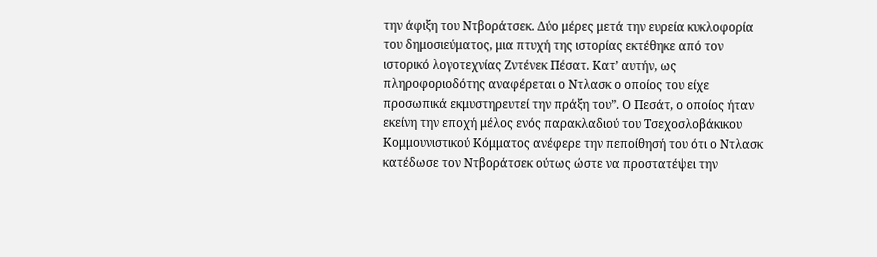την άφιξη του Ντβοράτσεκ. Δύο μέρες μετά την ευρεία κυκλοφορία του δημοσιεύματος, μια πτυχή της ιστορίας εκτέθηκε από τον ιστορικό λογοτεχνίας Ζντένεκ Πέσατ. Κατ’ αυτήν, ως πληροφοριοδότης αναφέρεται ο Ντλασκ ο οποίος του είχε προσωπικά εκμυστηρευτεί την πράξη του”. Ο Πεσάτ, ο οποίος ήταν εκείνη την εποχή μέλος ενός παρακλαδιού του Τσεχοσλοβάκικου Κομμουνιστικού Κόμματος ανέφερε την πεποίθησή του ότι ο Ντλασκ κατέδωσε τον Ντβοράτσεκ ούτως ώστε να προστατέψει την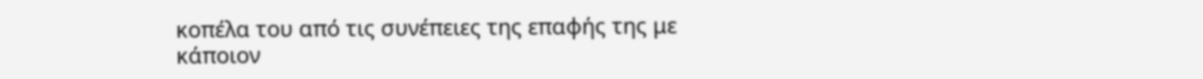κοπέλα του από τις συνέπειες της επαφής της με κάποιον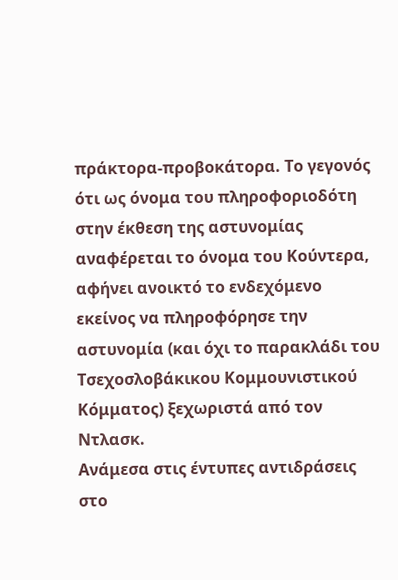πράκτορα-προβοκάτορα. Το γεγονός ότι ως όνομα του πληροφοριοδότη στην έκθεση της αστυνομίας αναφέρεται το όνομα του Κούντερα, αφήνει ανοικτό το ενδεχόμενο εκείνος να πληροφόρησε την αστυνομία (και όχι το παρακλάδι του Τσεχοσλοβάκικου Κομμουνιστικού Κόμματος) ξεχωριστά από τον Ντλασκ.
Ανάμεσα στις έντυπες αντιδράσεις στο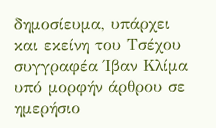δημοσίευμα, υπάρχει και εκείνη του Τσέχου συγγραφέα Ίβαν Κλίμα υπό μορφήν άρθρου σε ημερήσιο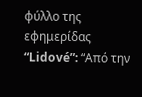φύλλο της εφημερίδας “Lidové”: “Από την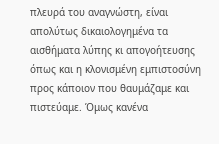πλευρά του αναγνώστη, είναι απολύτως δικαιολογημένα τα αισθήματα λύπης κι απογοήτευσης όπως και η κλονισμένη εμπιστοσύνη προς κάποιον που θαυμάζαμε και πιστεύαμε. Όμως κανένα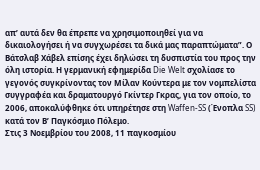απ’ αυτά δεν θα έπρεπε να χρησιμοποιηθεί για να δικαιολογήσει ή να συγχωρέσει τα δικά μας παραπτώματα”. Ο Βάτσλαβ Χάβελ επίσης έχει δηλώσει τη δυσπιστία του προς την όλη ιστορία. Η γερμανική εφημερίδα Die Welt σχολίασε το γεγονός συγκρίνοντας τον Μίλαν Κούντερα με τον νομπελίστα συγγραφέα και δραματουργό Γκίντερ Γκρας, για τον οποίο, το 2006, αποκαλύφθηκε ότι υπηρέτησε στη Waffen-SS (Ένοπλα SS) κατά τον Β’ Παγκόσμιο Πόλεμο.
Στις 3 Νοεμβρίου του 2008, 11 παγκοσμίου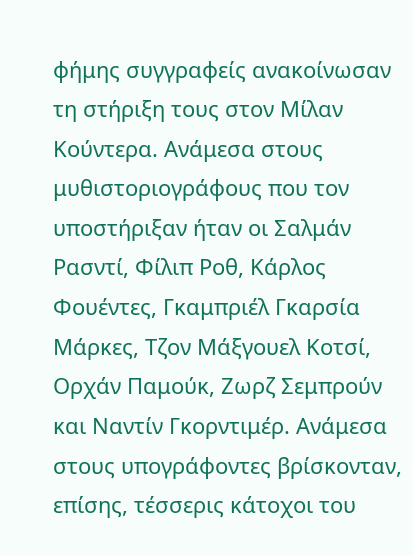φήμης συγγραφείς ανακοίνωσαν τη στήριξη τους στον Μίλαν Κούντερα. Ανάμεσα στους μυθιστοριογράφους που τον υποστήριξαν ήταν οι Σαλμάν Ρασντί, Φίλιπ Ροθ, Κάρλος Φουέντες, Γκαμπριέλ Γκαρσία Μάρκες, Τζον Μάξγουελ Κοτσί, Ορχάν Παμούκ, Ζωρζ Σεμπρούν και Ναντίν Γκορντιμέρ. Ανάμεσα στους υπογράφοντες βρίσκονταν, επίσης, τέσσερις κάτοχοι του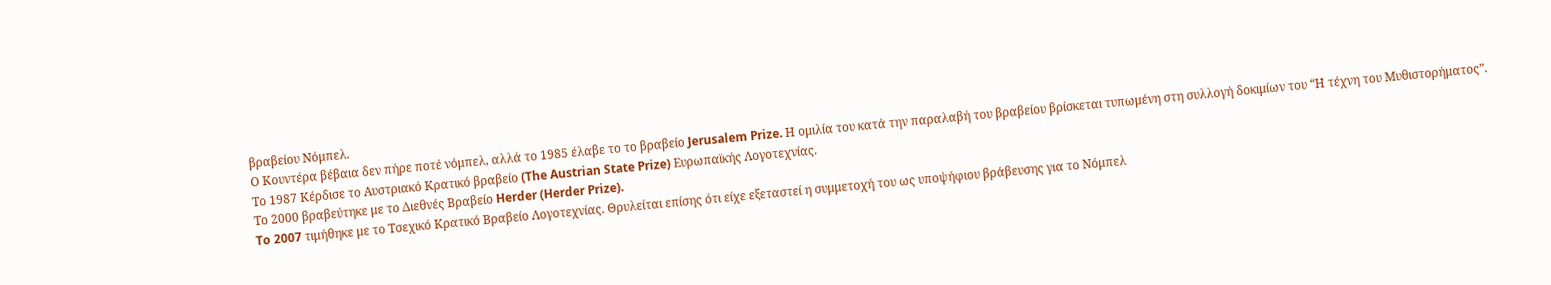βραβείου Νόμπελ.
Ο Κουντέρα βέβαια δεν πήρε ποτέ νόμπελ, αλλά το 1985 έλαβε το το βραβείο Jerusalem Prize. Η ομιλία του κατά την παραλαβή του βραβείου βρίσκεται τυπωμένη στη συλλογή δοκιμίων του “Η τέχνη του Μυθιστορήματος”.
Το 1987 Κέρδισε το Αυστριακό Κρατικό βραβείο (The Austrian State Prize) Ευρωπαϊκής Λογοτεχνίας.
Το 2000 βραβεύτηκε με το Διεθνές Βραβείο Herder (Herder Prize).
To 2007 τιμήθηκε με το Τσεχικό Κρατικό Βραβείο Λογοτεχνίας. Θρυλείται επίσης ότι είχε εξεταστεί η συμμετοχή του ως υποψήφιου βράβευσης για το Νόμπελ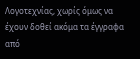Λογοτεχνίας, χωρίς όμως να έχουν δοθεί ακόμα τα έγγραφα από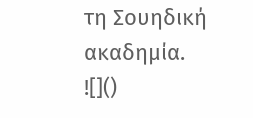τη Σουηδική ακαδημία.
![]()